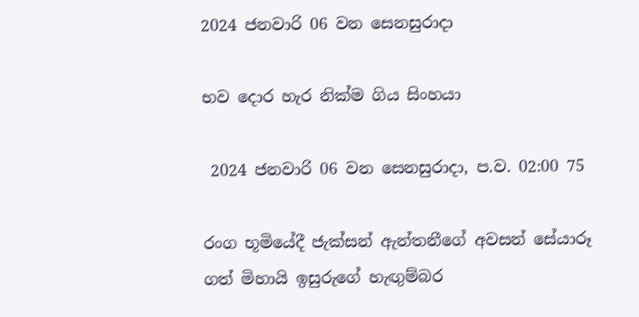2024 ජනවාරි 06 වන සෙනසුරාදා

භව දොර හැර නික්ම ගිය සිංහයා

 2024 ජනවාරි 06 වන සෙනසුරාදා, ප.ව. 02:00 75

රංග භූමියේදී ජැක්සන් ඇන්තනීගේ අවසන් සේයාරූ ගත් මිහායි ඉසුරුගේ හැඟුම්බර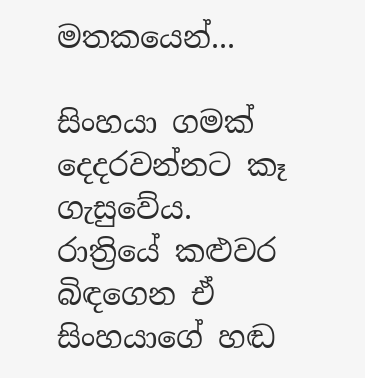මතකයෙන්...

සිංහයා ගමක් දෙදරවන්නට කෑ ගැසුවේය. රාත්‍රියේ කළුවර බිඳගෙන ඒ සිංහයාගේ හඬ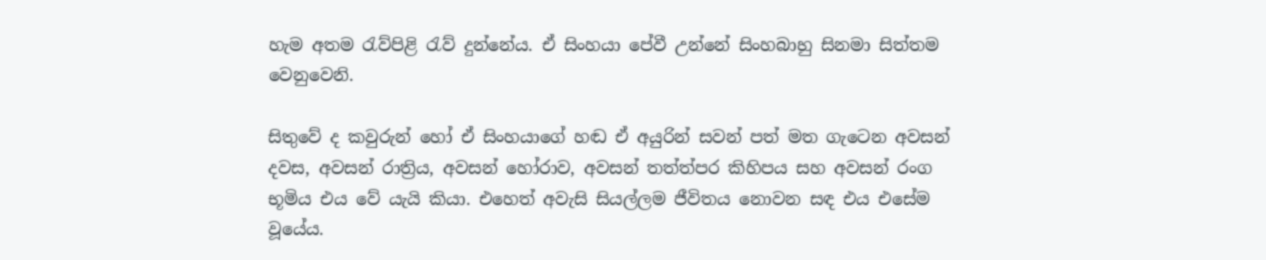හැම අතම රැව්පිළි රැව් දුන්නේය. ඒ සිංහයා පේවී උන්නේ සිංහබාහු සිනමා සිත්තම වෙනුවෙනි.

සිතුවේ ද කවුරුන් හෝ ඒ සිංහයාගේ හඬ ඒ අයුරින් සවන් පත් මත ගැටෙන අවසන් දවස, අවසන් රාත්‍රිය, අවසන් හෝරාව, අවසන් තත්ත්පර කිහිපය සහ අවසන් රංග භූමිය එය වේ යැයි කියා. එහෙත් අවැසි සියල්ලම ජීවිතය නොවන සඳ එය එසේම වූයේය.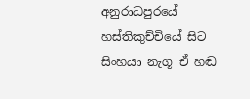අනුරාධපුරයේ හස්තිකුච්චියේ සිට සිංහයා නැගූ ඒ හඬ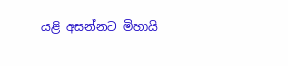යළි අසන්නට මිහායි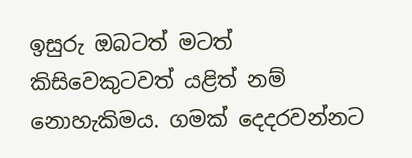ඉසුරු ඔබටත් මටත් කිසිවෙකුටවත් යළිත් නම් නොහැකිමය. ගමක් දෙදරවන්නට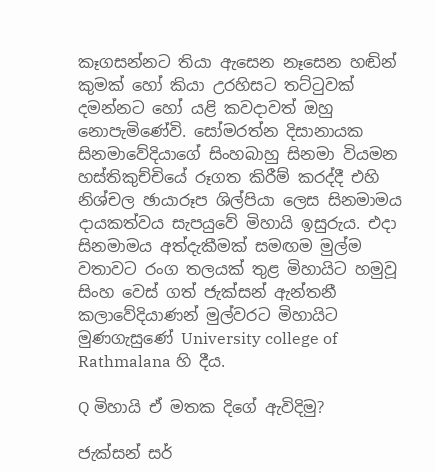කෑගසන්නට තියා ඇසෙන නෑසෙන හඬින් කුමක් හෝ කියා උරහිසට තට්ටුවක් දමන්නට හෝ යළි කවදාවත් ඔහු නොපැමිණේවි. සෝමරත්න දිසානායක සිනමාවේදියාගේ සිංහබාහු සිනමා වියමන හස්තිකුච්චියේ රූගත කිරීම් කරද්දී එහි නිශ්චල ඡායාරූප ශිල්පියා ලෙස සිනමාමය දායකත්වය සැපයුවේ මිහායි ඉසුරුය. එදා සිනමාමය අත්දැකීමක් සමඟම මුල්ම වතාවට රංග තලයක් තුළ මිහායිට හමුවූ සිංහ වෙස් ගත් ජැක්සන් ඇන්තනී කලාවේදියාණන් මුල්වරට මිහායිට මුණගැසුණේ University college of Rathmalana හි දීය.

Q මිහායි ඒ මතක දිගේ ඇවිදිමු?

ජැක්සන් සර්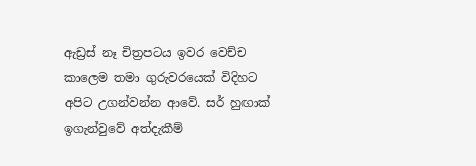ඇඩ්‍රස් නෑ චිත්‍රපටය ඉවර වෙච්ච කාලෙම තමා ගුරුවරයෙක් විදිහට අපිට උගන්වන්න ආවේ. සර් හුඟාක් ඉගැන්වුවේ අත්දැකීම්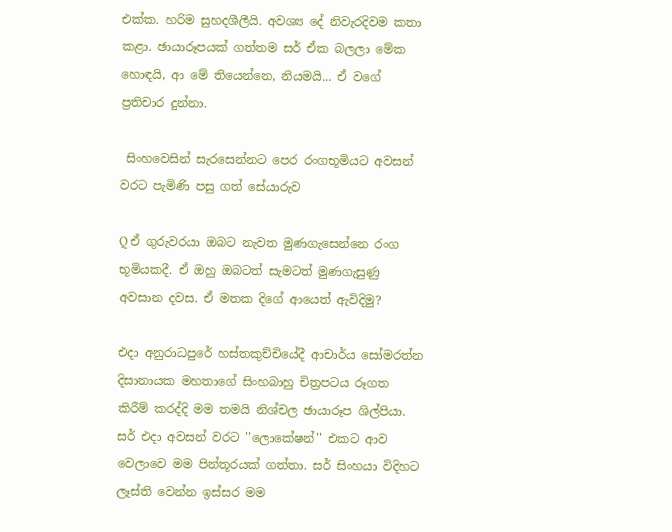එක්ක. හරිම සුහදශීලීයි. අවශ්‍ය දේ නිවැරදිවම කතා කළා. ඡායාරූපයක් ගත්තම සර් ඒක බලලා මේක හොඳයි, ආ මේ තියෙන්නෙ, නියමයි... ඒ වගේ ප්‍රතිචාර දුන්නා.

 සිංහවෙසින් සැරසෙන්නට පෙර රංගභූමියට අවසන් වරට පැමිණි පසු ගත් සේයාරුව

Q ඒ ගුරුවරයා ඔබට නැවත මුණගැසෙන්නෙ රංග භූමියකදී. ඒ ඔහු ඔබටත් සැමටත් මුණගැසුණු අවසාන දවස. ඒ මතක දිගේ ආයෙත් ඇවිදිමු?

එදා අනුරාධපුරේ හස්තකුච්චියේදී ආචාර්ය සෝමරත්න දිසානායක මහතාගේ සිංහබාහු චිත්‍රපටය රූගත කිරීම් කරද්දි මම තමයි නිශ්චල ඡායාරූප ශිල්පියා. සර් එදා අවසන් වරට ''ලොකේෂන්'' එකට ආව වෙලාවෙ මම පින්තූරයක් ගත්තා. සර් සිංහයා විදිහට ලෑස්ති වෙන්න ඉස්සර මම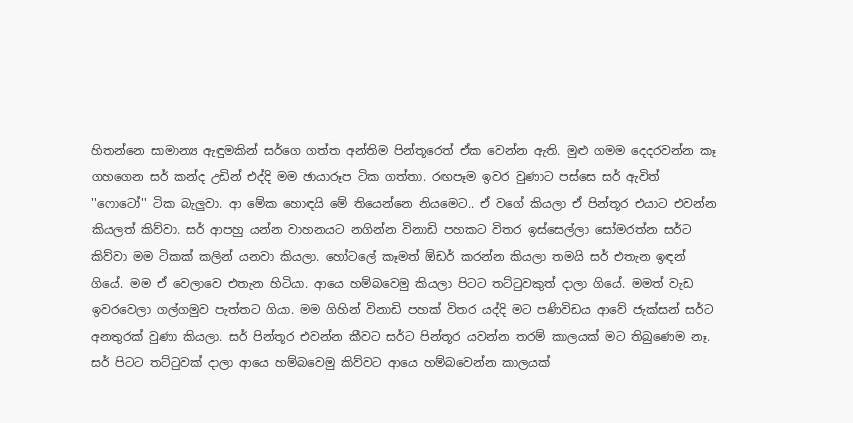හිතන්නෙ සාමාන්‍ය ඇඳුමකින් සර්ගෙ ගත්ත අන්තිම පින්තූරෙත් ඒක වෙන්න ඇති. මුළු ගමම දෙදරවන්න කෑ ගහගෙන සර් කන්ද උඩින් එද්දි මම ඡායාරූප ටික ගත්තා. රඟපෑම ඉවර වුණාට පස්සෙ සර් ඇවිත් ''ෆොටෝ'' ටික බැලුවා. ආ මේක හොඳයි මේ තියෙන්නෙ නියමෙට.. ඒ වගේ කියලා ඒ පින්තූර එයාට එවන්න කියලත් කිව්වා. සර් ආපහු යන්න වාහනයට නගින්න විනාඩි පහකට විතර ඉස්සෙල්ලා සෝමරත්න සර්ට කිව්වා මම ටිකක් කලින් යනවා කියලා. හෝටලේ කෑමත් ඕඩර් කරන්න කියලා තමයි සර් එතැන ඉඳන් ගියේ. මම ඒ වෙලාවෙ එතැන හිටියා. ආයෙ හම්බවෙමු කියලා පිටට තට්ටුවකුත් දාලා ගියේ. මමත් වැඩ ඉවරවෙලා ගල්ගමුව පැත්තට ගියා. මම ගිහින් විනාඩි පහක් විතර යද්දි මට පණිවිඩය ආවේ ජැක්සන් සර්ට අනතුරක් වුණා කියලා. සර් පින්තූර එවන්න කීවට සර්ට පින්තූර යවන්න තරම් කාලයක් මට තිබුණෙම නෑ. සර් පිටට තට්ටුවක් දාලා ආයෙ හම්බවෙමු කිව්වට ආයෙ හම්බවෙන්න කාලයක්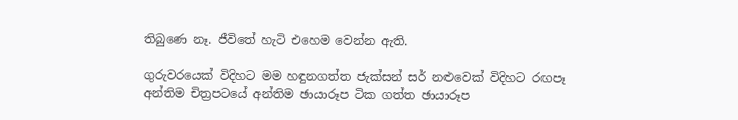තිබුණෙ නෑ. ජීවිතේ හැටි එහෙම වෙන්න ඇති.

ගුරුවරයෙක් විදිහට මම හඳුනගත්ත ජැක්සන් සර් නළුවෙක් විදිහට රඟපෑ අන්තිම චිත්‍රපටයේ අන්තිම ඡායාරූප ටික ගත්ත ඡායාරූප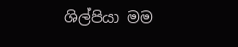ශිල්පියා මම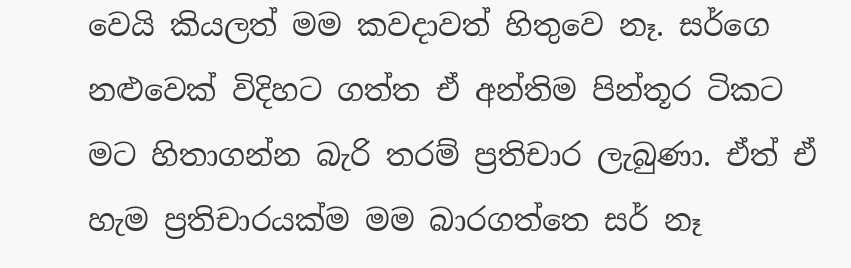වෙයි කියලත් මම කවදාවත් හිතුවෙ නෑ. සර්ගෙ නළුවෙක් විදිහට ගත්ත ඒ අන්තිම පින්තූර ටිකට මට හිතාගන්න බැරි තරම් ප්‍රතිචාර ලැබුණා. ඒත් ඒ හැම ප්‍රතිචාරයක්ම මම බාරගත්තෙ සර් නෑ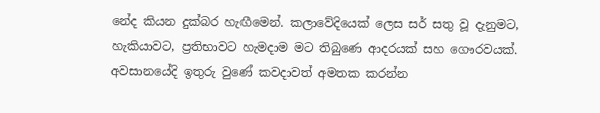නේද කියන දුක්බර හැඟීමෙන්. කලාවේදියෙක් ලෙස සර් සතු වූ දැනුමට, හැකියාවට, ප්‍රතිභාවට හැමදාම මට තිබුණෙ ආදරයක් සහ ගෞරවයක්. අවසානයේදි ඉතුරු වුණේ කවදාවත් අමතක කරන්න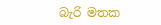බැරි මතක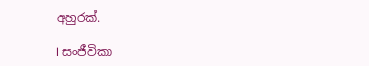අහුරක්.

I සංජීවිකා